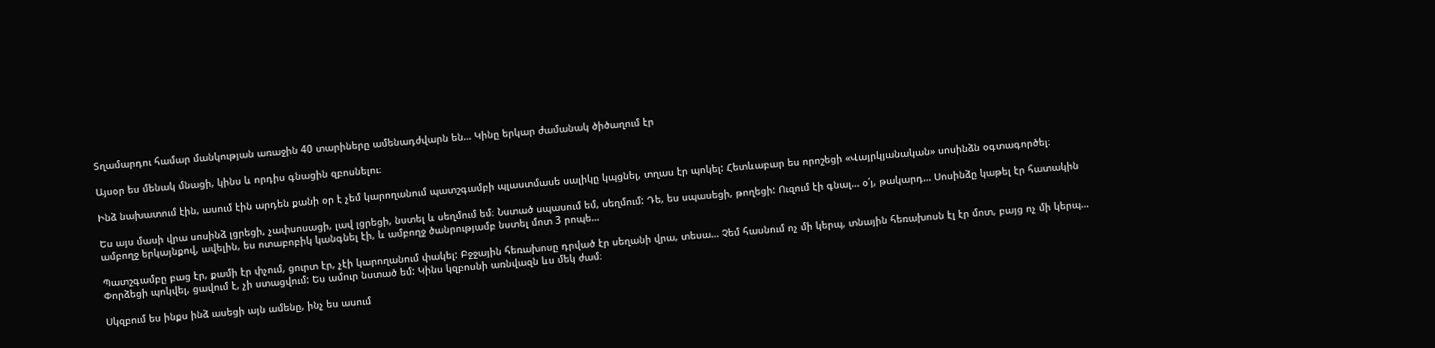Տղամարդու համար մանկության առաջին 40 տարիները ամենադժվարն են… Կինը երկար ժամանակ ծիծաղում էր

Այսօր ես մենակ մնացի, կինս և որդիս գնացին զբոսնելու։

Ինձ նախատում էին, ասում էին արդեն քանի օր է չեմ կարողանում պատշգամբի պլաստմասե սալիկը կպցնել, տղաս էր պոկել: Հետևաբար ես որոշեցի «Վայրկյանական» սոսինձն օգտագործել։

Ես այս մասի վրա սոսինձ լցրեցի, չափսոսացի, լավ լցրեցի, նստել և սեղմում եմ։ Նստած սպասում եմ, սեղմում: Դե, ես սպասեցի, թողեցի: Ուզում էի գնալ… օ՛յ, թակարդ… Սոսինձը կաթել էր հատակին ամբողջ երկայնքով, ավելին, ես ոտաբոբիկ կանգնել էի, և ամբողջ ծանրությամբ նստել մոտ 3 րոպե…

Պատշգամբը բաց էր, քամի էր փչում, ցուրտ էր, չէի կարողանում փակել: Բջջային հեռախոսը դրված էր սեղանի վրա, տեսա… Չեմ հասնում ոչ մի կերպ, տնային հեռախոսն էլ էր մոտ, բայց ոչ մի կերպ… Փորձեցի պոկվել, ցավում է, չի ստացվում: Ես ամուր նստած եմ: Կինս կզբոսնի առնվազն ևս մեկ ժամ։

Սկզբում ես ինքս ինձ ասեցի այն ամենը, ինչ ես ասում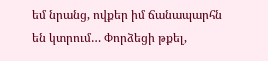եմ նրանց, ովքեր իմ ճանապարհն են կտրում… Փորձեցի թքել,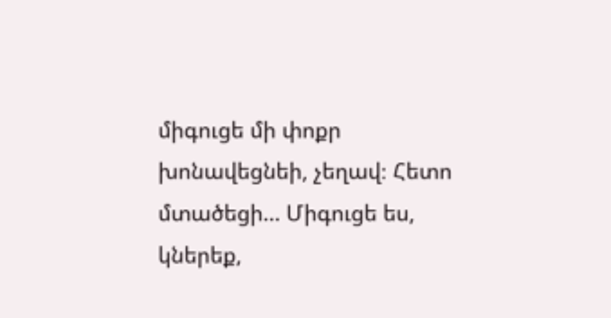միգուցե մի փոքր խոնավեցնեի, չեղավ։ Հետո մտածեցի… Միգուցե ես, կներեք,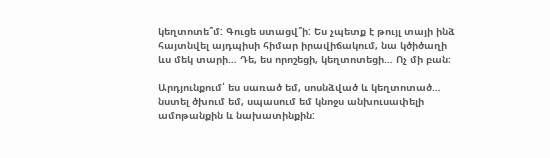կեղտոտե՞մ: Գուցե ստացվ՞ի: Ես չպետք է թույլ տայի ինձ հայտնվել այդպիսի հիմար իրավիճակում, նա կծիծաղի ևս մեկ տարի… Դե, ես որոշեցի, կեղտոտեցի… Ոչ մի բան։

Արդյունքում՝ ես սառած եմ, սոսնձված և կեղտոտած… նստել ծխում եմ, սպասում եմ կնոջս անխուսափելի ամոթանքին և նախատինքին: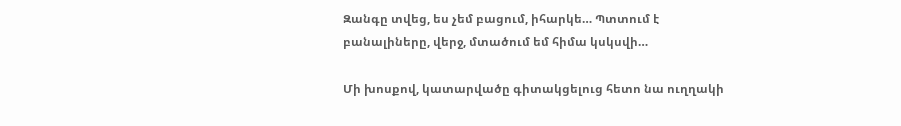Զանգը տվեց, ես չեմ բացում, իհարկե… Պտտում է բանալիները, վերջ, մտածում եմ հիմա կսկսվի…

Մի խոսքով, կատարվածը գիտակցելուց հետո նա ուղղակի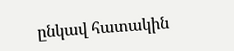ընկավ հատակին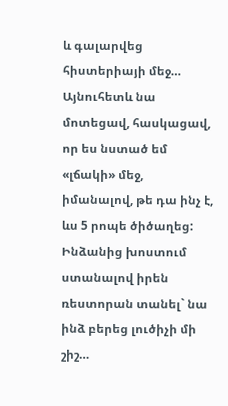և գալարվեց հիստերիայի մեջ… Այնուհետև նա մոտեցավ, հասկացավ, որ ես նստած եմ «լճակի» մեջ, իմանալով, թե դա ինչ է, ևս 5 րոպե ծիծաղեց: Ինձանից խոստում ստանալով իրեն ռեստորան տանել` նա ինձ բերեց լուծիչի մի շիշ…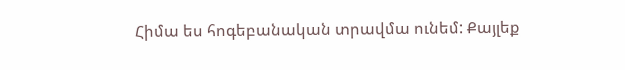Հիմա ես հոգեբանական տրավմա ունեմ: Քայլեք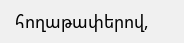հողաթափերով,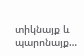տիկնայք և պարոնայք…